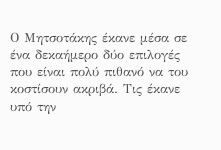Ο Μητσοτάκης έκανε μέσα σε ένα δεκαήμερο δύο επιλογές που είναι πολύ πιθανό να του κοστίσουν ακριβά. Τις έκανε υπό την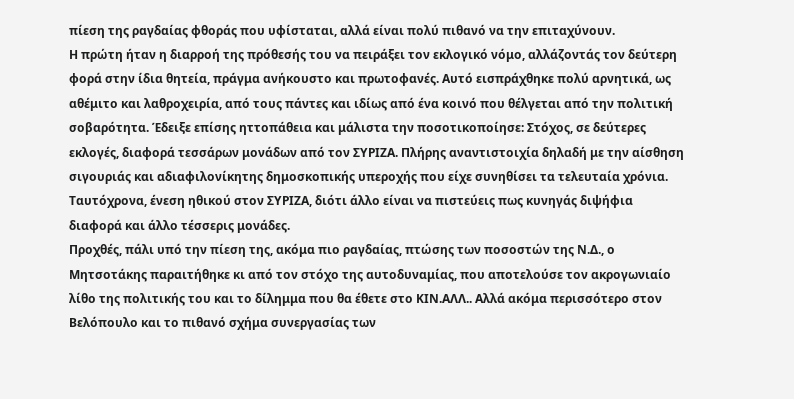πίεση της ραγδαίας φθοράς που υφίσταται, αλλά είναι πολύ πιθανό να την επιταχύνουν.
Η πρώτη ήταν η διαρροή της πρόθεσής του να πειράξει τον εκλογικό νόμο, αλλάζοντάς τον δεύτερη φορά στην ίδια θητεία, πράγμα ανήκουστο και πρωτοφανές. Αυτό εισπράχθηκε πολύ αρνητικά, ως αθέμιτο και λαθροχειρία, από τους πάντες και ιδίως από ένα κοινό που θέλγεται από την πολιτική σοβαρότητα. Έδειξε επίσης ηττοπάθεια και μάλιστα την ποσοτικοποίησε: Στόχος, σε δεύτερες εκλογές, διαφορά τεσσάρων μονάδων από τον ΣΥΡΙΖΑ. Πλήρης αναντιστοιχία δηλαδή με την αίσθηση σιγουριάς και αδιαφιλονίκητης δημοσκοπικής υπεροχής που είχε συνηθίσει τα τελευταία χρόνια. Ταυτόχρονα, ένεση ηθικού στον ΣΥΡΙΖΑ, διότι άλλο είναι να πιστεύεις πως κυνηγάς διψήφια διαφορά και άλλο τέσσερις μονάδες.
Προχθές, πάλι υπό την πίεση της, ακόμα πιο ραγδαίας, πτώσης των ποσοστών της Ν.Δ., ο Μητσοτάκης παραιτήθηκε κι από τον στόχο της αυτοδυναμίας, που αποτελούσε τον ακρογωνιαίο λίθο της πολιτικής του και το δίλημμα που θα έθετε στο ΚΙΝ.ΑΛΛ.. Αλλά ακόμα περισσότερο στον Βελόπουλο και το πιθανό σχήμα συνεργασίας των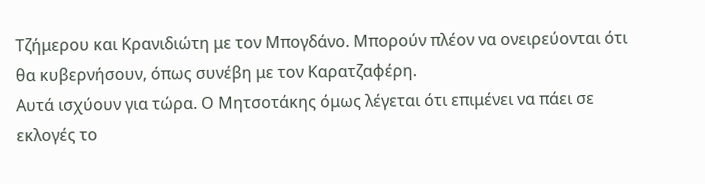Τζήμερου και Κρανιδιώτη με τον Μπογδάνο. Μπορούν πλέον να ονειρεύονται ότι θα κυβερνήσουν, όπως συνέβη με τον Καρατζαφέρη.
Αυτά ισχύουν για τώρα. Ο Μητσοτάκης όμως λέγεται ότι επιμένει να πάει σε εκλογές το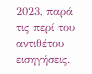2023, παρά τις περί του αντιθέτου εισηγήσεις.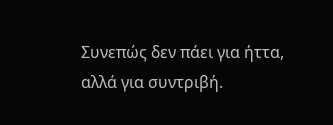Συνεπώς δεν πάει για ήττα, αλλά για συντριβή.